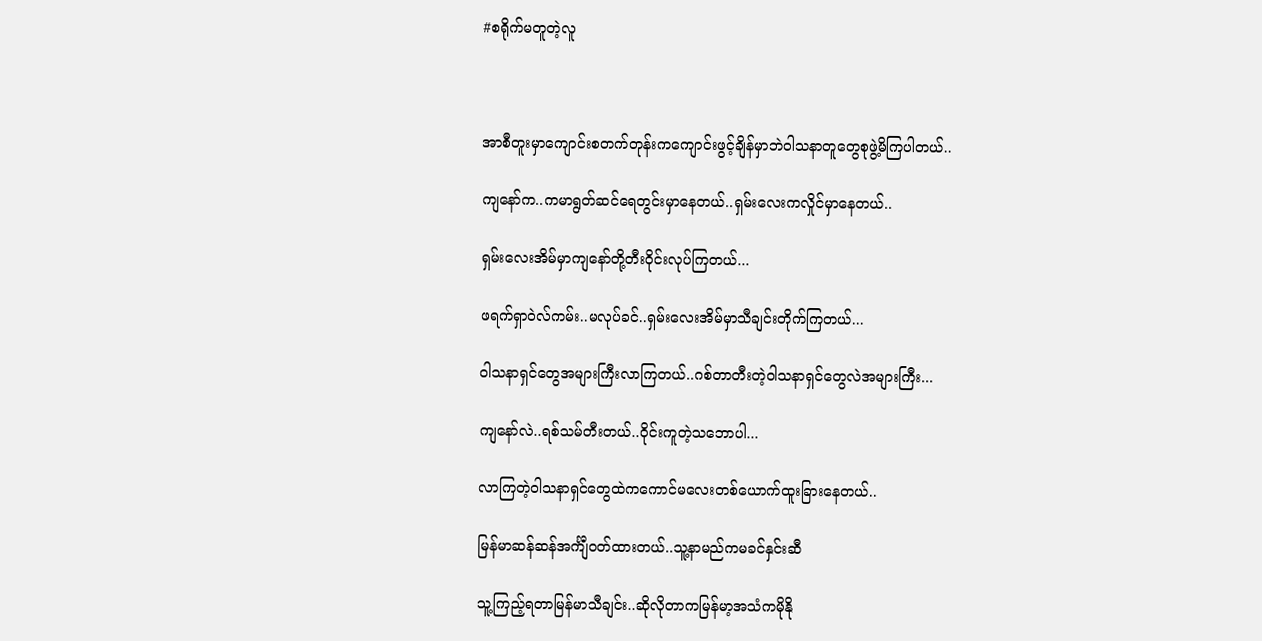#စရိုက်မတူတဲ့လူ



အာစီတူးမှာကျောင်းစတက်တုန်းကကျောင်းဖွင့်ချိန်မှာဘဲဝါသနာတူတွေစုဖွဲ့မိကြပါတယ်..

ကျနော်က..ကမာရွတ်ဆင်ရေတွင်းမှာနေတယ်..ရှမ်းလေးကလှိုင်မှာနေတယ်..

ရှမ်းလေးအိမ်မှာကျနော်တို့တီးဝိုင်းလုပ်ကြတယ်...

ဖရက်ရှာဝဲလ်ကမ်း..မလုပ်ခင်..ရှမ်းလေးအိမ်မှာသီချင်းတိုက်ကြတယ်...

ဝါသနာရှင်တွေအများကြီးလာကြတယ်..ဂစ်တာတီးတဲ့ဝါသနာရှင်တွေလဲအများကြီး...

ကျနော်လဲ..ရစ်သမ်တီးတယ်..ဝိုင်းကူတဲ့သဘောပါ...

လာကြတဲ့ဝါသနာရှင်တွေထဲကကောင်မလေးတစ်ယောက်ထူးခြားနေတယ်..

မြန်မာဆန်ဆန်အင်္ကျီဝတ်ထားတယ်..သူ့နာမည်ကမခင်နှင်းဆီ

သူ့ကြည့်ရတာမြန်မာသီချင်း..ဆိုလိုတာကမြန်မာ့အသံကမိုနို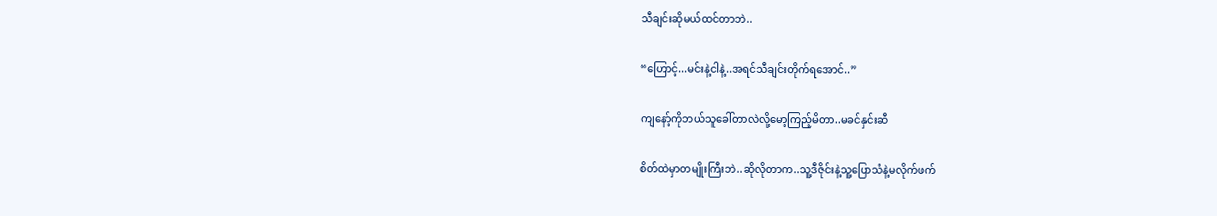သီချင်းဆိုမယ်ထင်တာဘဲ..

“ဟြောင့်...မင်းနဲ့ငါနဲ့..အရင်သီချင်းတိုက်ရအောင်..”

ကျနော့်ကိုဘယ်သူခေါ်တာလဲလို့မော့ကြည့်မိတာ..မခင်နှင်းဆီ

စိတ်ထဲမှာတမျိုးကြီးဘဲ..ဆိုလိုတာက..သူ့ဒီဇိုင်းနဲ့သူ့ပြောသံနဲ့မလိုက်ဖက်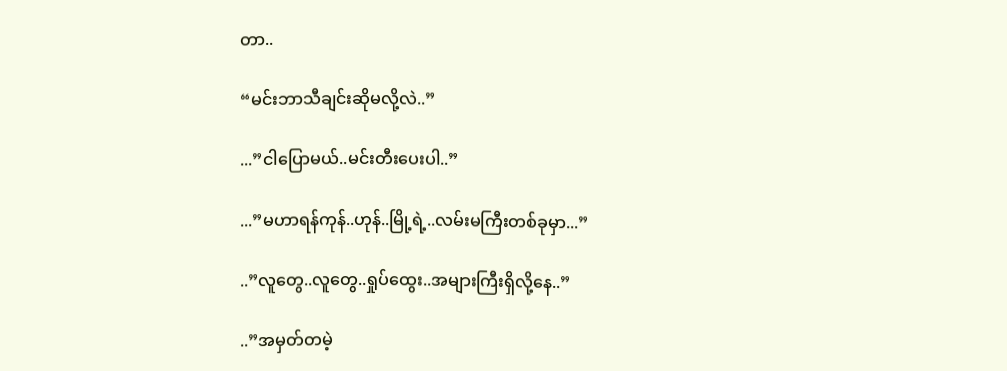တာ..

“မင်းဘာသီချင်းဆိုမလို့လဲ..”

...”ငါပြောမယ်..မင်းတီးပေးပါ..”

...”မဟာရန်ကုန်..ဟုန်..မြို့ရဲ့..လမ်းမကြီးတစ်ခုမှာ...”

..”လူတွေ..လူတွေ..ရှုပ်ထွေး..အများကြီးရှိလို့နေ..”

..”အမှတ်တမဲ့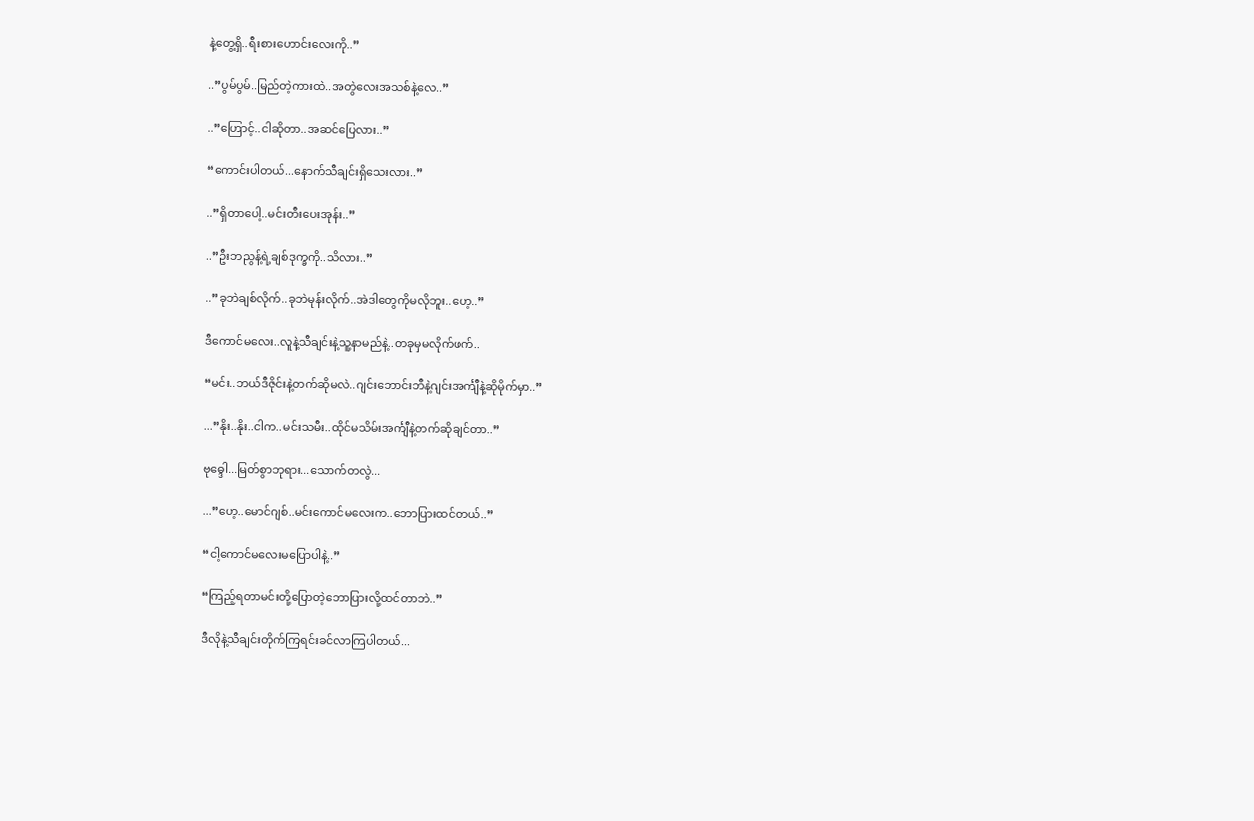နဲ့တွေ့ရှိ..ရီးစားဟောင်းလေးကို..”

..”ပွမ်ပွမ်..မြည်တဲ့ကားထဲ..အတွဲလေးအသစ်နဲ့လေ..”

..”ဟြောင့်..ငါဆိုတာ..အဆင်ပြေလား..”

“ကောင်းပါတယ်...နောက်သီချင်းရှိသေးလား..”

..”ရှိတာပေါ့..မင်းတီးပေးအုန်း..”

..”ဦးဘညွန့်ရဲ့ချစ်ဒုက္ခကို..သိလား..”

..”ခုဘဲချစ်လိုက်..ခုဘဲမုန်းလိုက်..အဲဒါတွေကိုမလိုဘူး..ဟေ့..”

ဒီကောင်မလေး..လူနဲ့သီချင်းနဲ့သူ့နာမည်နဲ့..တခုမှမလိုက်ဖက်..

“မင်း..ဘယ်ဒီဇိုင်းနဲ့တက်ဆိုမလဲ..ဂျင်းဘောင်းဘီနဲ့ဂျင်းအင်္ကျီနဲ့ဆိုမိုက်မှာ..”

...”နိုး..နိုး..ငါက..မင်းသမီး..ထိုင်မသိမ်းအင်္ကျီနဲ့တက်ဆိုချင်တာ..”

ဗုဓ္ဒေါ...မြတ်စွာဘုရား...သောက်တလွဲ...

...”ဟေ့..မောင်ဂျစ်..မင်းကောင်မလေးက..ဘောပြားထင်တယ်..”

“ငါ့ကောင်မလေးမပြောပါနဲ့..”

“ကြည့်ရတာမင်းတို့ပြောတဲ့ဘောပြားလို့ထင်တာဘဲ..”

ဒီလိုနဲ့သီချင်းတိုက်ကြရင်းခင်လာကြပါတယ်...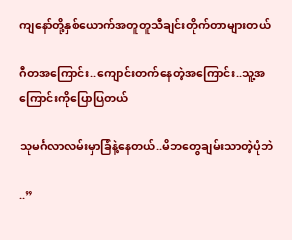ကျနော်တို့နှစ်ယောက်အတူတူသီချင်းတိုက်တာများတယ်

ဂီတအကြောင်း..ကျောင်းတက်နေတဲ့အကြောင်း..သူ့အကြောင်းကိုပြောပြတယ်

သုမင်္ဂလာလမ်းမှာခြံနဲ့နေတယ်..မိဘတွေချမ်းသာတဲ့ပုံဘဲ

..”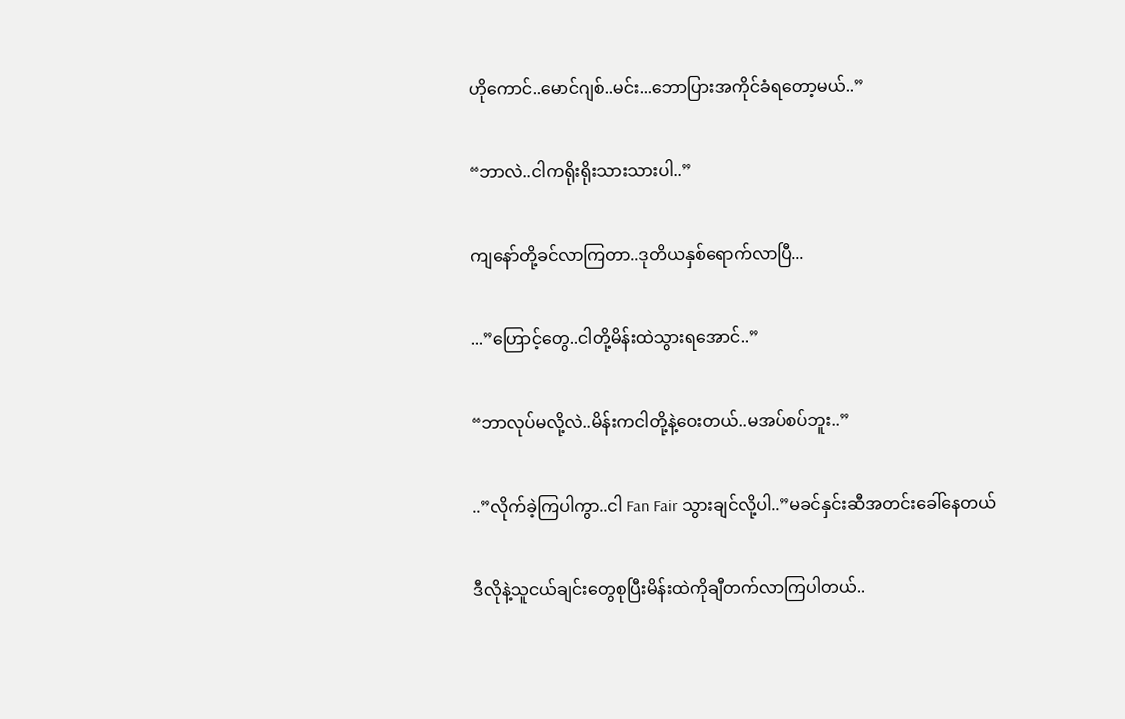ဟိုကောင်..မောင်ဂျစ်..မင်း...ဘောပြားအကိုင်ခံရတော့မယ်..”

“ဘာလဲ..ငါကရိုးရိုးသားသားပါ..”

ကျနော်တို့ခင်လာကြတာ..ဒုတိယနှစ်ရောက်လာပြီ...

...”ဟြောင့်တွေ..ငါတို့မိန်းထဲသွားရအောင်..”

“ဘာလုပ်မလို့လဲ..မိန်းကငါတို့နဲ့ဝေးတယ်..မအပ်စပ်ဘူး..”

..”လိုက်ခဲ့ကြပါကွာ..ငါ Fan Fair သွားချင်လို့ပါ..”မခင်နှင်းဆီအတင်းခေါ်နေတယ်

ဒီလိုနဲ့သူငယ်ချင်းတွေစုပြီးမိန်းထဲကိုချီတက်လာကြပါတယ်..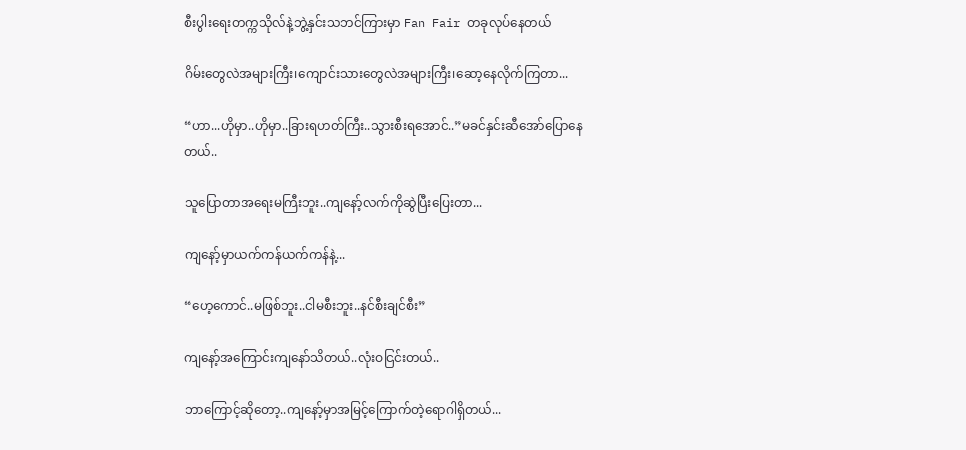စီးပွါးရေးတက္ကသိုလ်နဲ့ဘွဲ့နှင်းသဘင်ကြားမှာ Fan Fair တခုလုပ်နေတယ်

ဂိမ်းတွေလဲအများကြီး၊ကျောင်းသားတွေလဲအများကြီး၊ဆော့နေလိုက်ကြတာ...

“ဟာ...ဟိုမှာ..ဟိုမှာ..ခြားရဟတ်ကြီး..သွားစီးရအောင်..”မခင်နှင်းဆီအော်ပြောနေတယ်..

သူပြောတာအရေးမကြီးဘူး..ကျနော့်လက်ကိုဆွဲပြီးပြေးတာ...

ကျနော့်မှာယက်ကန်ယက်ကန်နဲ့...

“ဟေ့ကောင်..မဖြစ်ဘူး..ငါမစီးဘူး..နင်စီးချင်စီး”

ကျနော့်အကြောင်းကျနော်သိတယ်..လုံးဝငြင်းတယ်..

ဘာကြောင့်ဆိုတော့..ကျနော့်မှာအမြင့်ကြောက်တဲ့ရောဂါရှိတယ်...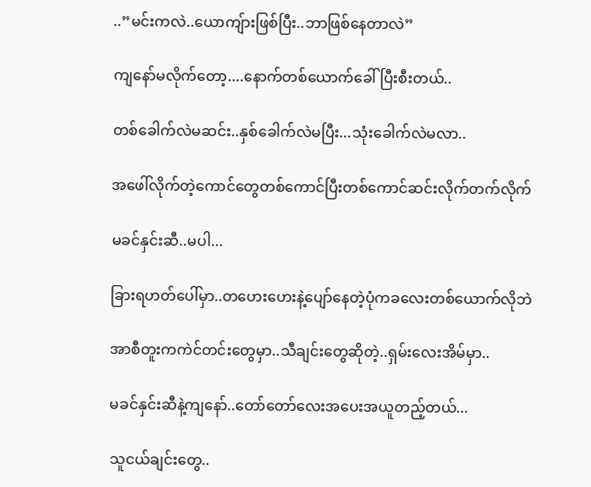..”မင်းကလဲ..ယောကျ်ားဖြစ်ပြီး..ဘာဖြစ်နေတာလဲ”

ကျနော်မလိုက်တော့....နောက်တစ်ယောက်ခေါ်ပြီးစီးတယ်..

တစ်ခေါက်လဲမဆင်း..နှစ်ခေါက်လဲမပြီး...သုံးခေါက်လဲမလာ..

အဖေါ်လိုက်တဲ့ကောင်တွေတစ်ကောင်ပြီးတစ်ကောင်ဆင်းလိုက်တက်လိုက်

မခင်နှင်းဆီ..မပါ...

ခြားရဟတ်ပေါ်မှာ..တဟေးဟေးနဲ့ပျော်နေတဲ့ပုံကခလေးတစ်ယောက်လိုဘဲ

အာစီတူးကကဲင်တင်းတွေမှာ..သီချင်းတွေဆိုတဲ့..ရှမ်းလေးအိမ်မှာ..

မခင်နှင်းဆီနဲ့ကျနော်..တော်တော်လေးအပေးအယူတည့်တယ်...

သူငယ်ချင်းတွေ..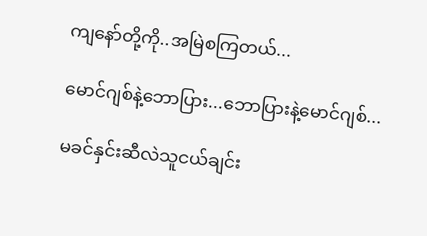ကျနော်တို့ကို..အမြဲစကြတယ်...

မောင်ဂျစ်နဲ့ဘောပြား...ဘောပြားနဲ့မောင်ဂျစ်...

မခင်နှင်းဆီလဲသူငယ်ချင်း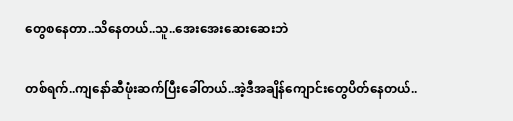တွေစနေတာ..သိနေတယ်..သူ..အေးအေးဆေးဆေးဘဲ

တစ်ရက်..ကျနော်ဆီဖုံးဆက်ပြီးခေါ်တယ်..အဲ့ဒီအချိန်ကျောင်းတွေပိတ်နေတယ်..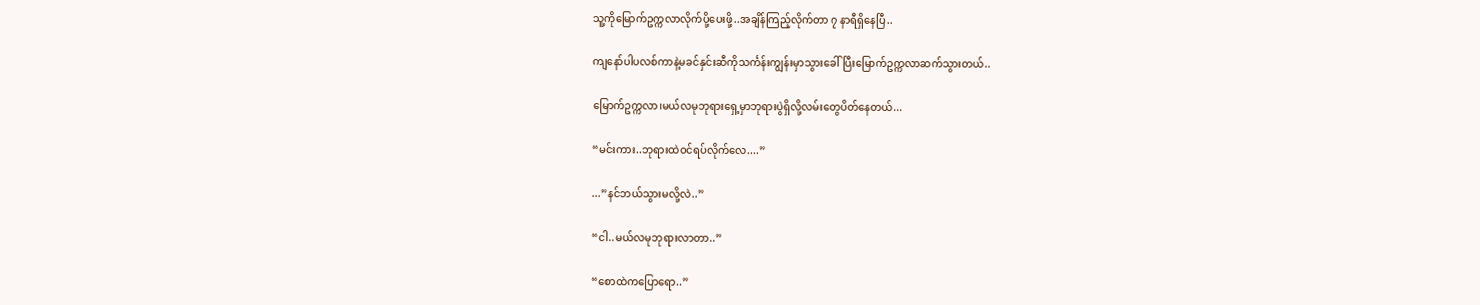သူ့ကိုမြောက်ဥက္ကလာလိုက်ပို့ပေးဖို့..အချိန်ကြည့်လိုက်တာ ၇ နာရီရှိနေပြီ..

ကျနော်ပါပလစ်ကာနဲ့မခင်နှင်းဆီကိုသင်္ကန်းကျွန်းမှာသွားခေါ်ပြီးမြောက်ဥက္ကလာဆက်သွားတယ်..

မြောက်ဥက္ကလာ၊မယ်လမုဘုရားရှေ့မှာဘုရားပွဲရှိလို့လမ်းတွေပိတ်နေတယ်...

“မင်းကား..ဘုရားထဲဝင်ရပ်လိုက်လေ....”

...”နင်ဘယ်သွားမလို့လဲ..”

“ငါ..မယ်လမုဘုရားလာတာ..”

“စောထဲကပြောရော..”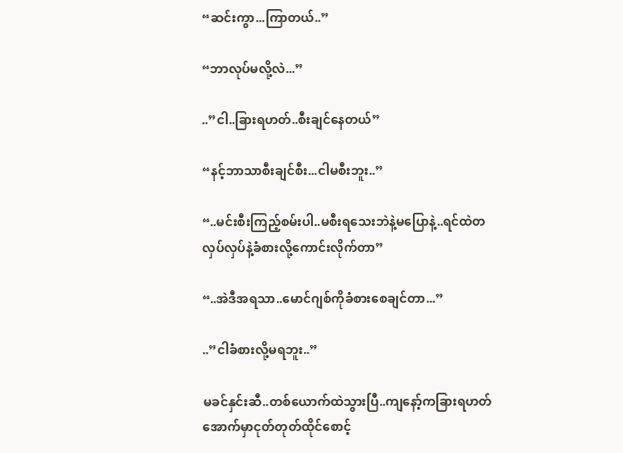“ဆင်းကွာ...ကြာတယ်..”

“ဘာလုပ်မလို့လဲ...”

..”ငါ..ခြားရဟတ်..စီးချင်နေတယ်”

“နင့်ဘာသာစီးချင်စီး...ငါမစီးဘူး..”

“..မင်းစီးကြည့်စမ်းပါ..မစီးရသေးဘဲနဲ့မပြောနဲ့..ရင်ထဲတလှပ်လှပ်နဲ့ခံစားလို့ကောင်းလိုက်တာ”

“..အဲဒီအရသာ..မောင်ဂျစ်ကိုခံစားစေချင်တာ...”

..”ငါခံစားလို့မရဘူး..”

မခင်နှင်းဆီ..တစ်ယောက်ထဲသွားပြီ..ကျနော့်ကခြားရဟတ်အောက်မှာငုတ်တုတ်ထိုင်စောင့်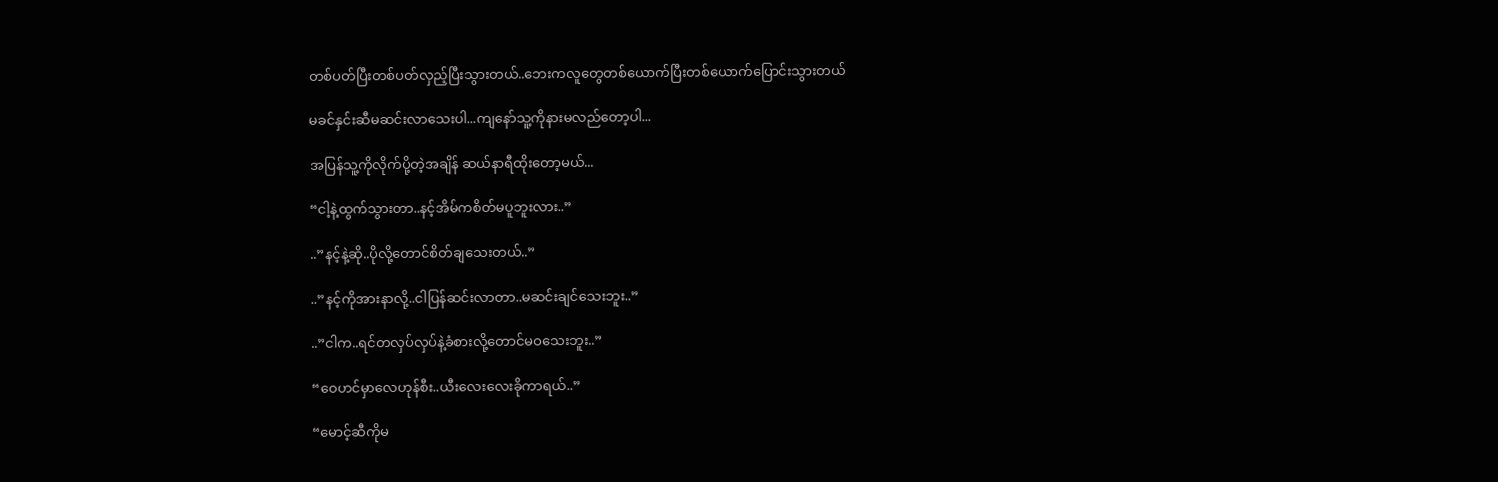တစ်ပတ်ပြီးတစ်ပတ်လှည့်ပြီးသွားတယ်..ဘေးကလူတွေတစ်ယောက်ပြီးတစ်ယောက်ပြောင်းသွားတယ်

မခင်နှင်းဆီမဆင်းလာသေးပါ...ကျနော်သူ့ကိုနားမလည်တော့ပါ...

အပြန်သူ့ကိုလိုက်ပို့တဲ့အချိန် ဆယ်နာရီထိုးတော့မယ်...

“ငါ့နဲ့ထွက်သွားတာ..နင့်အိမ်ကစိတ်မပူဘူးလား..”

..”နင့်နဲ့ဆို..ပိုလို့တောင်စိတ်ချသေးတယ်..”

..”နင့်ကိုအားနာလို့..ငါပြန်ဆင်းလာတာ..မဆင်းချင်သေးဘူး..”

..”ငါက..ရင်တလှပ်လှပ်နဲ့ခံစားလို့တောင်မဝသေးဘူး..”

“ဝေဟင်မှာလေဟုန်စီး..ယီးလေးလေးခိုကာရယ်..”

“မောင့်ဆီကိုမ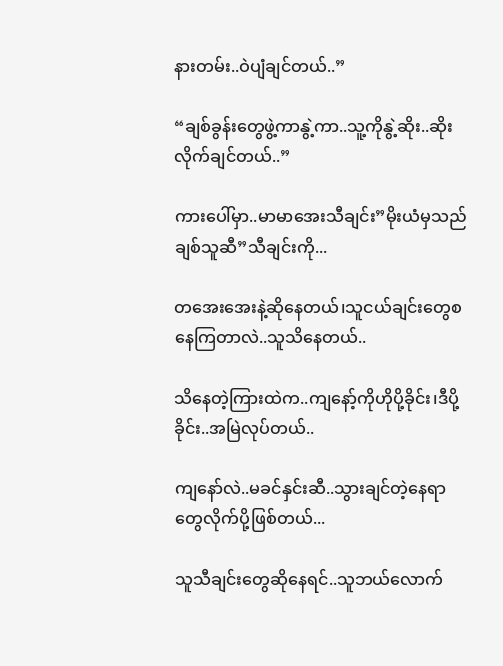နားတမ်း..ဝဲပျံချင်တယ်..”

“ချစ်ခွန်းတွေဖွဲ့ကာနွဲ့ကာ..သူ့ကိုနွဲ့ဆိုး..ဆိုးလိုက်ချင်တယ်..”

ကားပေါ်မှာ..မာမာအေးသီချင်း”မိုးယံမှသည်ချစ်သူဆီ”သီချင်းကို...

တအေးအေးနဲ့ဆိုနေတယ်၊သူငယ်ချင်းတွေစနေကြတာလဲ..သူသိနေတယ်..

သိနေတဲ့ကြားထဲက..ကျနော့်ကိုဟိုပို့ခိုင်း၊ဒီပို့ခိုင်း..အမြဲလုပ်တယ်..

ကျနော်လဲ..မခင်နှင်းဆီ..သွားချင်တဲ့နေရာတွေလိုက်ပို့ဖြစ်တယ်...

သူသီချင်းတွေဆိုနေရင်..သူဘယ်လောက်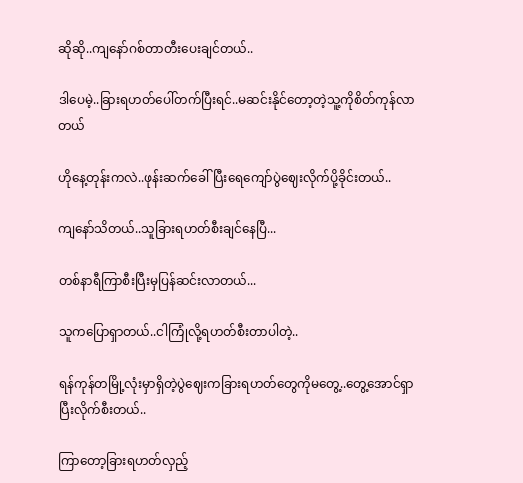ဆိုဆို..ကျနော်ဂစ်တာတီးပေးချင်တယ်..

ဒါပေမဲ့..ခြားရဟတ်ပေါ်တက်ပြီးရင်..မဆင်းနိုင်တော့တဲ့သူ့ကိုစိတ်ကုန်လာတယ်

ဟိုနေ့တုန်းကလဲ..ဖုန်းဆက်ခေါ်ပြီးရေကျော်ပွဲဈေးလိုက်ပို့ခိုင်းတယ်..

ကျနော်သိတယ်..သူခြားရဟတ်စီးချင်နေပြီ...

တစ်နာရီကြာစီးပြီးမှပြန်ဆင်းလာတယ်...

သူကပြောရှာတယ်..ငါကြုံလို့ရဟတ်စီးတာပါတဲ့..

ရန်ကုန်တမြို့လုံးမှာရှိတဲ့ပွဲဈေးကခြားရဟတ်တွေကိုမတွေ့..တွေ့အောင်ရှာပြီးလိုက်စီးတယ်..

ကြာတော့ခြားရဟတ်လှည့်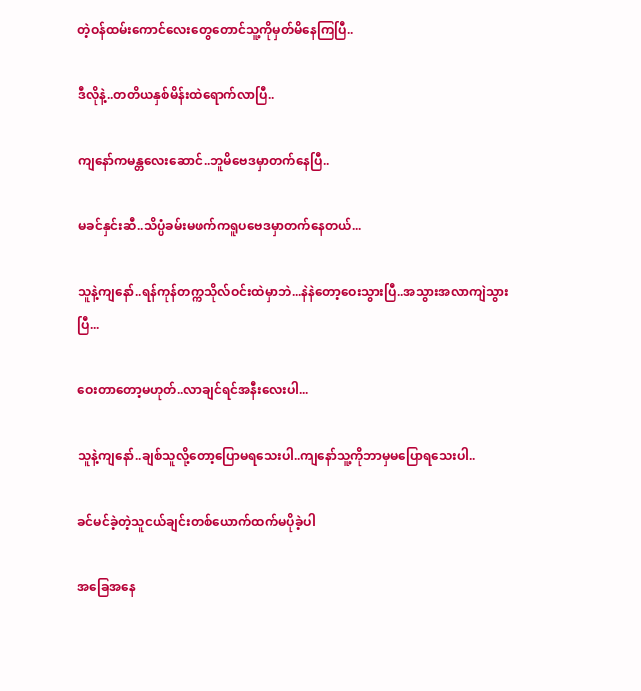တဲ့ဝန်ထမ်းကောင်လေးတွေတောင်သူ့ကိုမှတ်မိနေကြပြီ..

ဒီလိုနဲ့..တတိယနှစ်မိန်းထဲရောက်လာပြီ..

ကျနော်ကမန္တလေးဆောင်..ဘူမိဗေဒမှာတက်နေပြီ..

မခင်နှင်းဆီ..သိပ္ပံခမ်းမဖက်ကရူပဗေဒမှာတက်နေတယ်...

သူနဲ့ကျနော်..ရန်ကုန်တက္ကသိုလ်ဝင်းထဲမှာဘဲ...နဲနဲတော့ဝေးသွားပြီ..အသွားအလာကျဲသွားပြီ...

ဝေးတာတော့မဟုတ်..လာချင်ရင်အနီးလေးပါ...

သူနဲ့ကျနော်..ချစ်သူလို့တော့ပြောမရသေးပါ..ကျနော်သူ့ကိုဘာမှမပြောရသေးပါ..

ခင်မင်ခဲ့တဲ့သူငယ်ချင်းတစ်ယောက်ထက်မပိုခဲ့ပါ

အခြေအနေ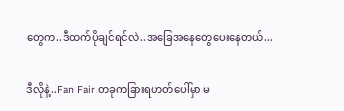တွေက..ဒီထက်ပိုချင်ရင်လဲ..အခြေအနေတွေပေးနေတယ်...

ဒီလိုနဲ့..Fan Fair တခုကခြားရဟတ်ပေါ်မှာ မ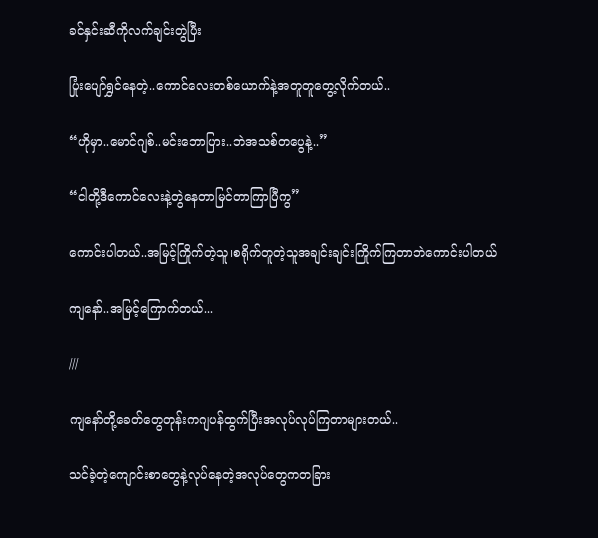ခင်နှင်းဆီကိုလက်ချင်းတွဲပြီး

ပြုံးပျော်ရွှင်နေတဲ့..ကောင်လေးတစ်ယောက်နဲ့အတူတူတွေ့လိုက်တယ်..

“ဟိုမှာ..မောင်ဂျစ်..မင်းဘောပြား..ဘဲအသစ်တပွေနဲ့..”

“ငါတို့ဒီကောင်လေးနဲ့တွဲနေတာမြင်တာကြာပြီကွ”

ကောင်းပါတယ်..အမြင့်ကြိုက်တဲ့သူ၊စရိုက်တူတဲ့သူအချင်းချင်းကြိုက်ကြတာဘဲကောင်းပါတယ်

ကျနော်..အမြင့်ကြောက်တယ်...

///

ကျနော်တို့ခေတ်တွေတုန်းကဂျပန်ထွက်ပြီးအလုပ်လုပ်ကြတာများတယ်..

သင်ခဲ့တဲ့ကျောင်းစာတွေနဲ့လုပ်နေတဲ့အလုပ်တွေကတခြား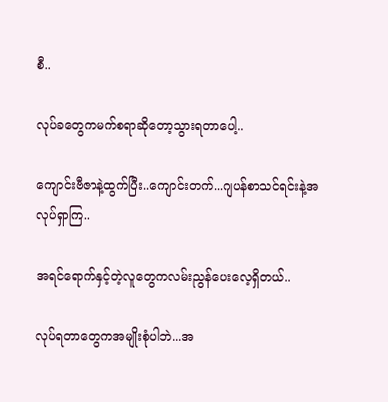စီ..

လုပ်ခတွေကမက်စရာဆိုတော့သွားရတာပေါ့..

ကျောင်းဗီဇာနဲ့ထွက်ပြီး..ကျောင်းတက်...ဂျပန်စာသင်ရင်းနဲ့အလုပ်ရှာကြ..

အရင်ရောက်နှင့်တဲ့လူတွေကလမ်းညွန်ပေးလေ့ရှိတယ်..

လုပ်ရတာတွေကအမျိုးစုံပါဘဲ...အ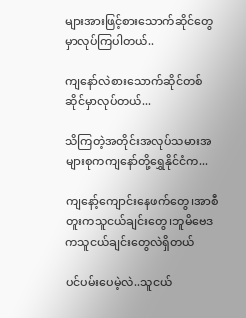များအားဖြင့်စားသောက်ဆိုင်တွေမှာလုပ်ကြပါတယ်..

ကျနော်လဲစားသောက်ဆိုင်တစ်ဆိုင်မှာလုပ်တယ်...

သိကြတဲ့အတိုင်းအလုပ်သမားအများစုကကျနော်တို့ရွှေနိုင်ငံက...

ကျနော့်ကျောင်းနေဖက်တွေ၊အာစီတူးကသူငယ်ချင်းတွေ၊ဘူမိဗေဒကသူငယ်ချင်းတွေလဲရှိတယ်

ပင်ပမ်းပေမဲ့လဲ..သူငယ်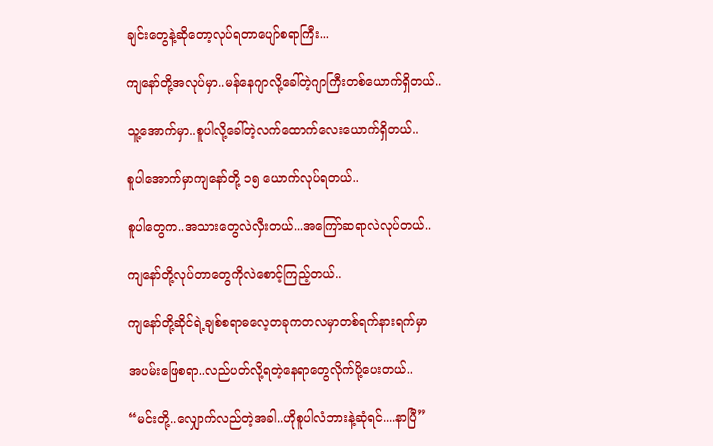ချင်းတွေနဲ့ဆိုတော့လုပ်ရတာပျော်စရာကြီး...

ကျနော်တို့အလုပ်မှာ..မန်နေဂျာလို့ခေါ်တဲ့ဂျာကြီးတစ်ယောက်ရှိတယ်..

သူ့အောက်မှာ..စူပါလို့ခေါ်တဲ့လက်ထောက်လေးယောက်ရှိတယ်..

စူပါအောက်မှာကျနော်တို့ ၁၅ ယောက်လုပ်ရတယ်..

စူပါတွေက..အသားတွေလဲလှီးတယ်...အကြော်ဆရာလဲလုပ်တယ်..

ကျနော်တို့လုပ်တာတွေကိုလဲစောင့်ကြည့်တယ်..

ကျနော်တို့ဆိုင်ရဲ့ချစ်စရာဓလေ့တခုကတလမှာတစ်ရက်နားရက်မှာ

အပမ်းဖြေစရာ..လည်ပတ်လို့ရတဲ့နေရာတွေလိုက်ပို့ပေးတယ်..

“မင်းတို့..လျှောက်လည်တဲ့အခါ..ဟိုစူပါလံဘားနဲ့ဆုံရင်....နာပြီ”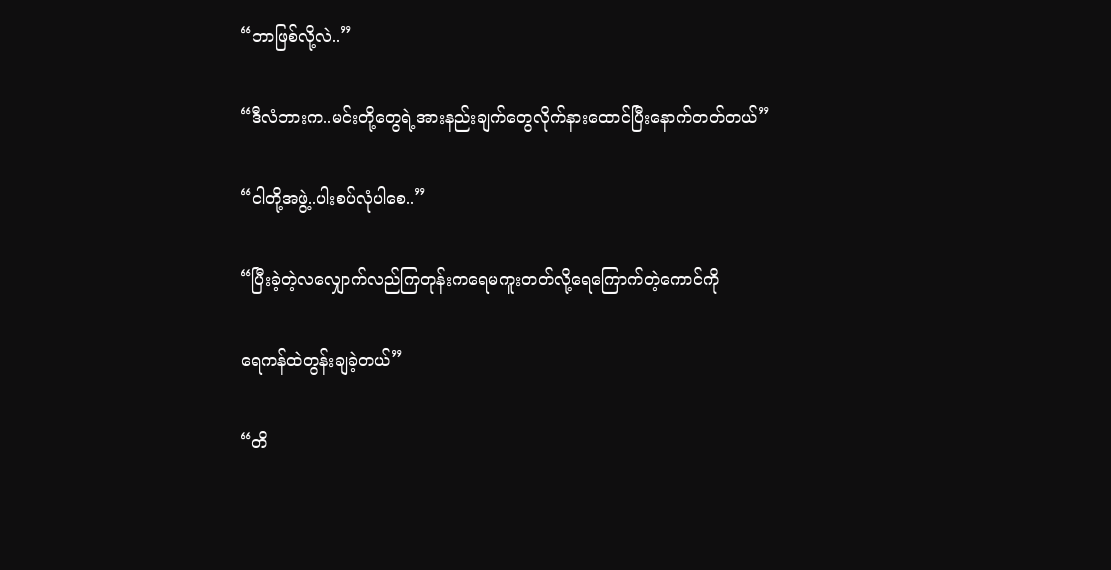“ဘာဖြစ်လို့လဲ..”

“ဒီလံဘားက..မင်းတို့တွေရဲ့အားနည်းချက်တွေလိုက်နားထောင်ပြီးနောက်တတ်တယ်”

“ငါတို့အဖွဲ့..ပါးစပ်လုံပါစေ..”

“ပြီးခဲ့တဲ့လလျှောက်လည်ကြတုန်းကရေမကူးတတ်လို့ရေကြောက်တဲ့ကောင်ကို

ရေကန်ထဲတွန်းချခဲ့တယ်”

“တိ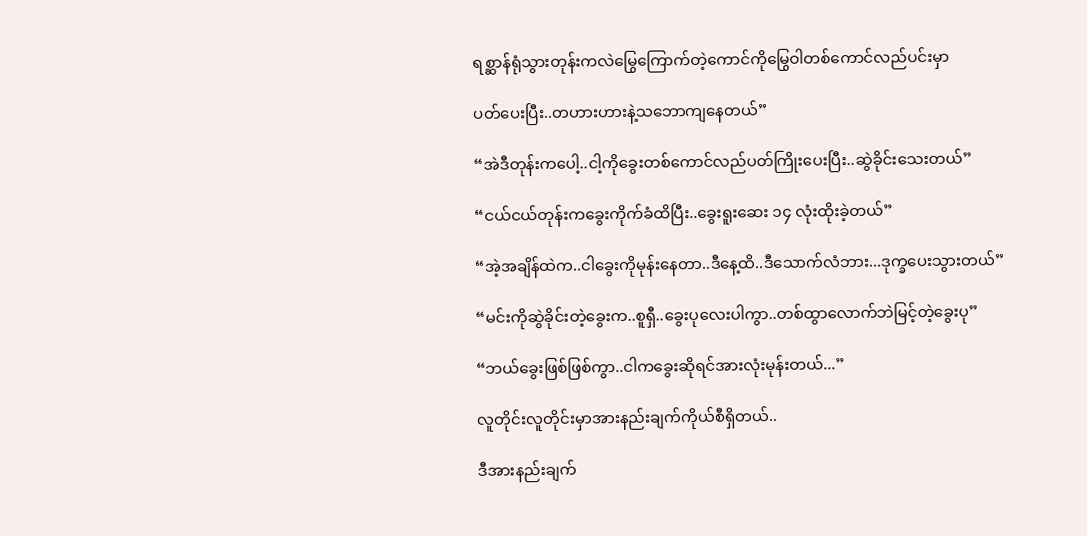ရစ္ဆာန်ရုံသွားတုန်းကလဲမြွေကြောက်တဲ့ကောင်ကိုမြွေဝါတစ်ကောင်လည်ပင်းမှာ

ပတ်ပေးပြီး..တဟားဟားနဲ့သဘောကျနေတယ်”

“အဲဒီတုန်းကပေါ့..ငါ့ကိုခွေးတစ်ကောင်လည်ပတ်ကြိုးပေးပြီး..ဆွဲခိုင်းသေးတယ်”

“ငယ်ငယ်တုန်းကခွေးကိုက်ခံထိပြီး..ခွေးရူးဆေး ၁၄ လုံးထိုးခဲ့တယ်”

“အဲ့အချိန်ထဲက..ငါခွေးကိုမုန်းနေတာ..ဒီနေ့ထိ..ဒီသောက်လံဘား...ဒုက္ခပေးသွားတယ်”

“မင်းကိုဆွဲခိုင်းတဲ့ခွေးက..စူရှီ..ခွေးပုလေးပါကွာ..တစ်ထွာလောက်ဘဲမြင့်တဲ့ခွေးပု”

“ဘယ်ခွေးဖြစ်ဖြစ်ကွာ..ငါကခွေးဆိုရင်အားလုံးမုန်းတယ်...”

လူတိုင်းလူတိုင်းမှာအားနည်းချက်ကိုယ်စီရှိတယ်..

ဒီအားနည်းချက်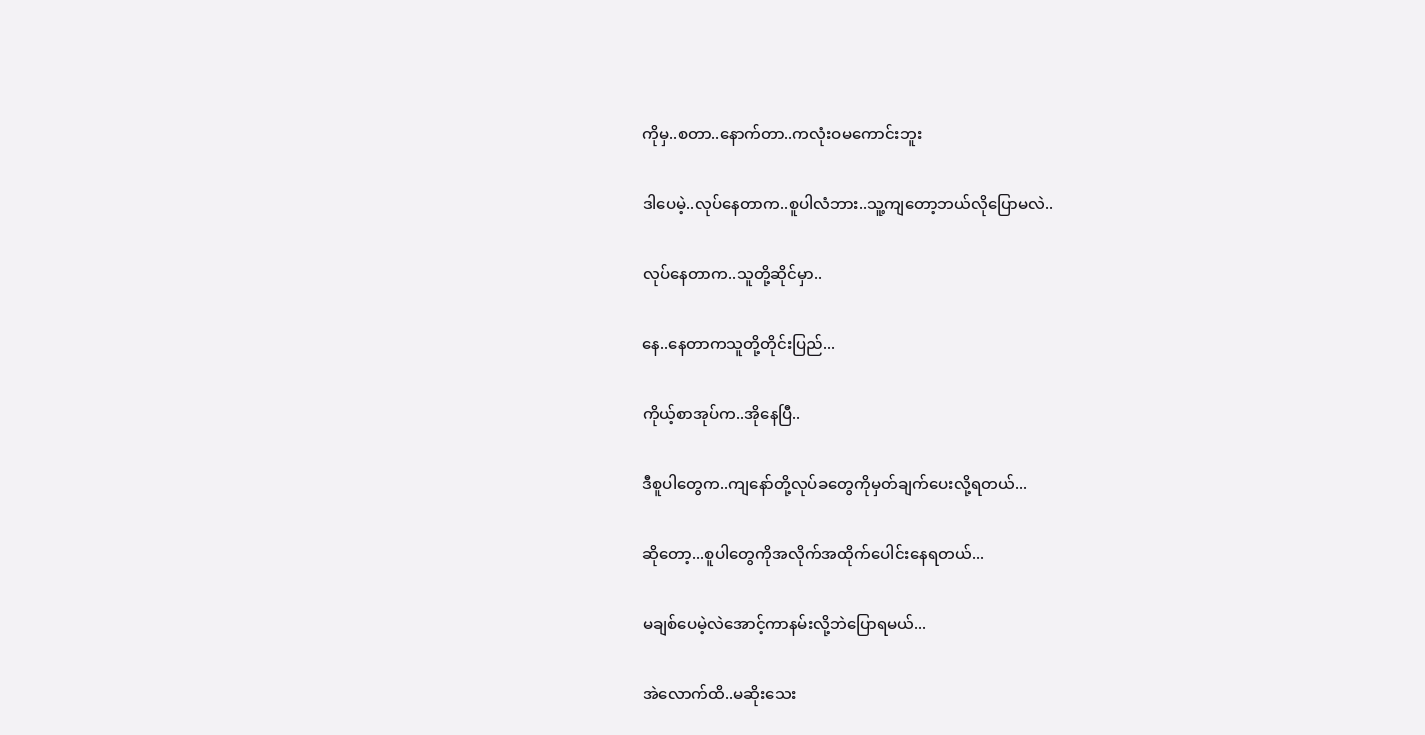ကိုမှ..စတာ..နောက်တာ..ကလုံးဝမကောင်းဘူး

ဒါပေမဲ့..လုပ်နေတာက..စူပါလံဘား..သူ့ကျတော့ဘယ်လိုပြောမလဲ..

လုပ်နေတာက..သူတို့ဆိုင်မှာ..

နေ..နေတာကသူတို့တိုင်းပြည်...

ကိုယ့်စာအုပ်က..အိုနေပြီ..

ဒီစူပါတွေက..ကျနော်တို့လုပ်ခတွေကိုမှတ်ချက်ပေးလို့ရတယ်...

ဆိုတော့...စူပါတွေကိုအလိုက်အထိုက်ပေါင်းနေရတယ်...

မချစ်ပေမဲ့လဲအောင့်ကာနမ်းလို့ဘဲပြောရမယ်...

အဲလောက်ထိ..မဆိုးသေး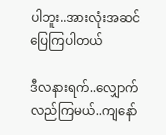ပါဘူး..အားလုံးအဆင်ပြေကြပါတယ်

ဒီလနားရက်..လျှောက်လည်ကြမယ်..ကျနော်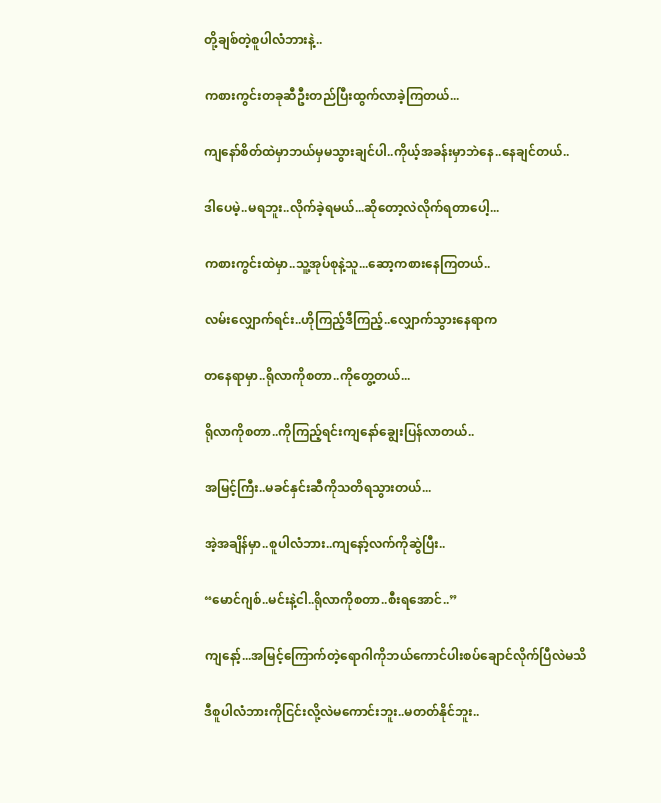တို့ချစ်တဲ့စူပါလံဘားနဲ့..

ကစားကွင်းတခုဆီဦးတည်ပြီးထွက်လာခဲ့ကြတယ်...

ကျနော်စိတ်ထဲမှာဘယ်မှမသွားချင်ပါ..ကိုယ့်အခန်းမှာဘဲနေ..နေချင်တယ်..

ဒါပေမဲ့..မရဘူး..လိုက်ခဲ့ရမယ်...ဆိုတော့လဲလိုက်ရတာပေါ့...

ကစားကွင်းထဲမှာ..သူ့အုပ်စုနဲ့သူ...ဆော့ကစားနေကြတယ်..

လမ်းလျှောက်ရင်း..ဟိုကြည့်ဒီကြည့်..လျှောက်သွားနေရာက

တနေရာမှာ..ရိုလာကိုစတာ..ကိုတွေ့တယ်...

ရိုလာကိုစတာ..ကိုကြည့်ရင်းကျနော်ချွေးပြန်လာတယ်..

အမြင့်ကြီး..မခင်နှင်းဆီကိုသတိရသွားတယ်...

အဲ့အချိန်မှာ..စူပါလံဘား..ကျနော့်လက်ကိုဆွဲပြီး..

“မောင်ဂျစ်..မင်းနဲ့ငါ..ရိုလာကိုစတာ..စီးရအောင်..”

ကျနော့်...အမြင့်ကြောက်တဲ့ရောဂါကိုဘယ်ကောင်ပါးစပ်ချောင်လိုက်ပြီလဲမသိ

ဒီစူပါလံဘားကိုငြင်းလို့လဲမကောင်းဘူး..မတတ်နိုင်ဘူး..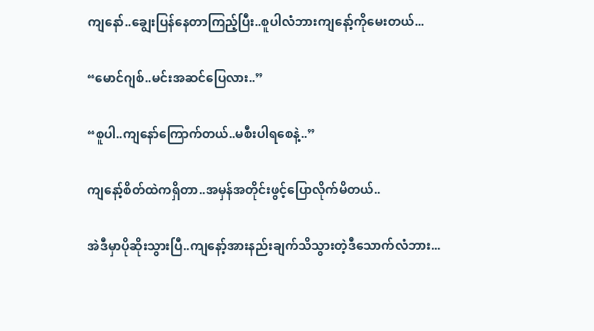ကျနော်..ချွေးပြန်နေတာကြည့်ပြီး..စူပါလံဘားကျနော့်ကိုမေးတယ်...

“မောင်ဂျစ်..မင်းအဆင်ပြေလား..”

“စူပါ..ကျနော်ကြောက်တယ်..မစီးပါရစေနဲ့..”

ကျနော့်စိတ်ထဲကရှိတာ..အမှန်အတိုင်းဖွင့်ပြောလိုက်မိတယ်..

အဲဒီမှာပိုဆိုးသွားပြီ..ကျနော့်အားနည်းချက်သိသွားတဲ့ဒီသောက်လံဘား...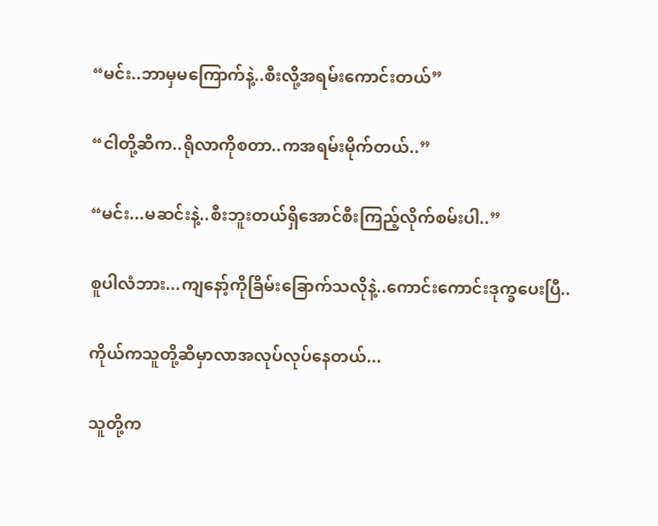“မင်း..ဘာမှမကြောက်နဲ့..စီးလို့အရမ်းကောင်းတယ်”

“ငါတို့ဆီက..ရိုလာကိုစတာ..ကအရမ်းမိုက်တယ်..”

“မင်း...မဆင်းနဲ့..စီးဘူးတယ်ရှိအောင်စီးကြည့်လိုက်စမ်းပါ..”

စူပါလံဘား...ကျနော့်ကိုခြိမ်းခြောက်သလိုနဲ့..ကောင်းကောင်းဒုက္ခပေးပြီ..

ကိုယ်ကသူတို့ဆီမှာလာအလုပ်လုပ်နေတယ်...

သူတို့က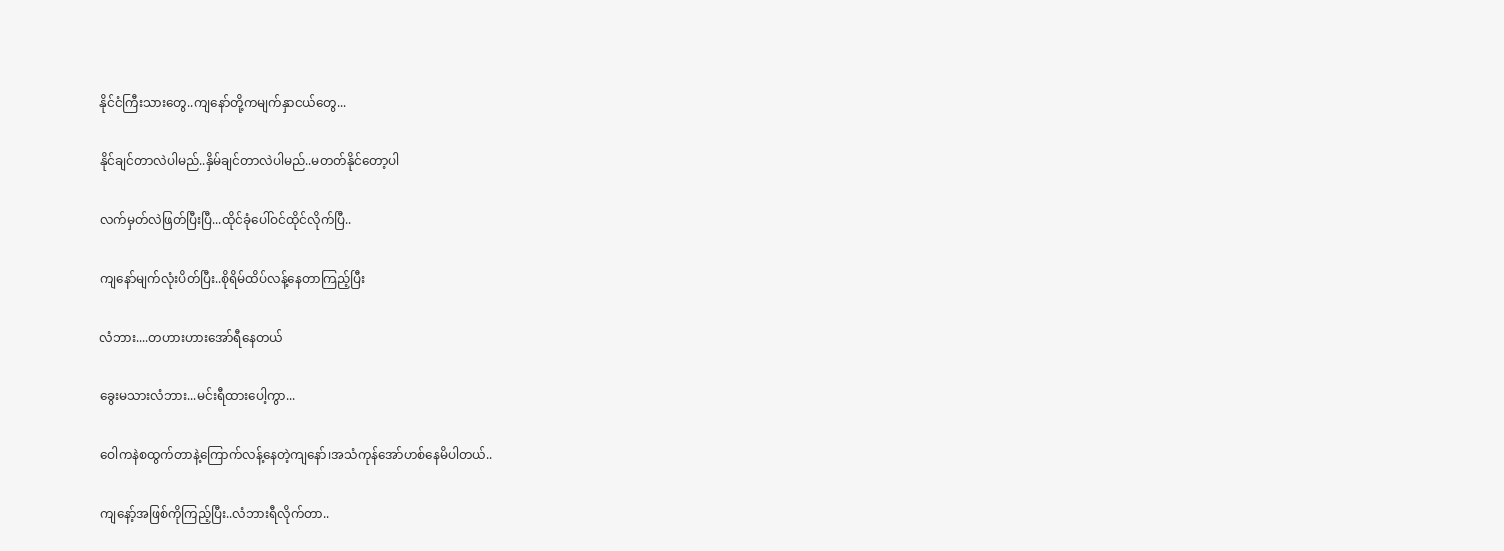နိုင်ငံကြီးသားတွေ..ကျနော်တို့ကမျက်နှာငယ်တွေ...

နိုင်ချင်တာလဲပါမည်..နှိမ်ချင်တာလဲပါမည်..မတတ်နိုင်တော့ပါ

လက်မှတ်လဲဖြတ်ပြီးပြီ...ထိုင်ခုံပေါ်ဝင်ထိုင်လိုက်ပြီ..

ကျနော်မျက်လုံးပိတ်ပြီး..စိုရိမ်ထိပ်လန့်နေတာကြည့်ပြီး

လံဘား....တဟားဟားအော်ရီနေတယ်

ခွေးမသားလံဘား...မင်းရီထားပေါ့ကွာ...

ဝေါကနဲစထွက်တာနဲ့ကြောက်လန့်နေတဲ့ကျနော်၊အသံကုန်အော်ဟစ်နေမိပါတယ်..

ကျနော့်အဖြစ်ကိုကြည့်ပြီး..လံဘားရီလိုက်တာ..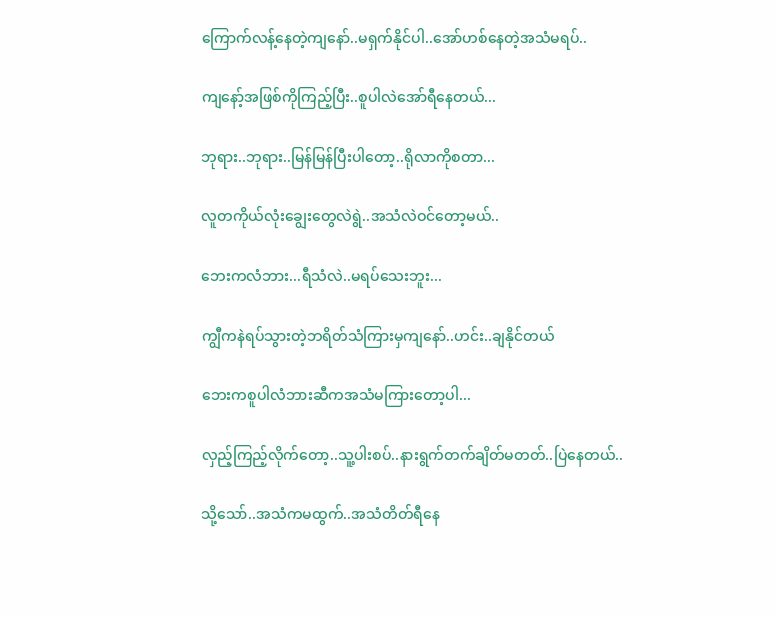ကြောက်လန့်နေတဲ့ကျနော်..မရှက်နိုင်ပါ..အော်ဟစ်နေတဲ့အသံမရပ်..

ကျနော့်အဖြစ်ကိုကြည့်ပြီး..စူပါလဲအော်ရီနေတယ်...

ဘုရား..ဘုရား..မြန်မြန်ပြီးပါတော့..ရိုလာကိုစတာ...

လူတကိုယ်လုံးချွေးတွေလဲရွဲ..အသံလဲဝင်တော့မယ်..

ဘေးကလံဘား...ရီသံလဲ..မရပ်သေးဘူး...

ကျွီကနဲရပ်သွားတဲ့ဘရိတ်သံကြားမှကျနော်..ဟင်း..ချနိုင်တယ်

ဘေးကစူပါလံဘားဆီကအသံမကြားတော့ပါ...

လှည့်ကြည့်လိုက်တော့..သူ့ပါးစပ်..နားရွက်တက်ချိတ်မတတ်..ပြဲနေတယ်..

သို့သော်..အသံကမထွက်..အသံတိတ်ရီနေ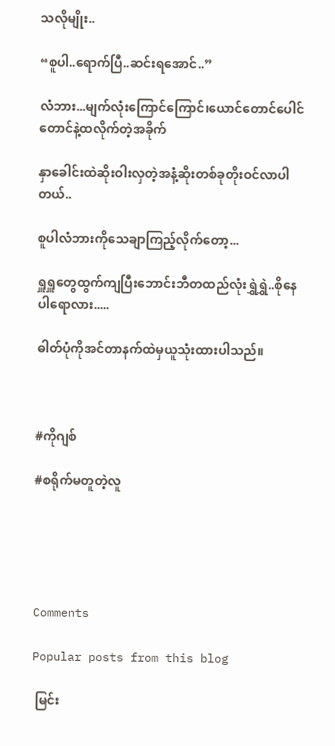သလိုမျိုး..

“စူပါ..ရောက်ပြီ..ဆင်းရအောင်..”

လံဘား...မျက်လုံးကြောင်ကြောင်၊ယောင်တောင်ပေါင်တောင်နဲ့ထလိုက်တဲ့အခိုက်

နှာခေါင်းထဲဆိုးဝါးလှတဲ့အနံ့ဆိုးတစ်ခုတိုးဝင်လာပါတယ်..

စူပါလံဘားကိုသေချာကြည့်လိုက်တော့...

ရှူရှူတွေထွက်ကျပြီးဘောင်းဘီတထည်လုံးရွှဲရွှဲ..စိုနေပါရောလား.....

ဓါတ်ပုံကိုအင်တာနက်ထဲမှယူသုံးထားပါသည်။



#ကိုဂျစ်

#စရိုက်မတူတဲ့လူ





Comments

Popular posts from this blog

 မြင်း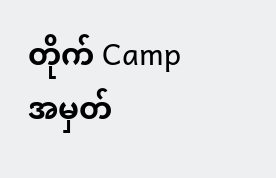တိုက် Camp အမှတ်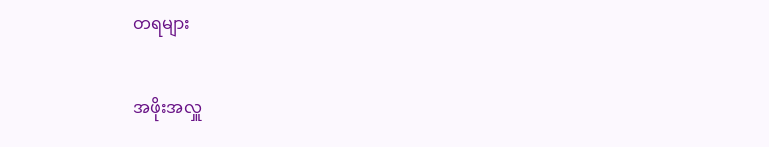တရများ

အဖိုးအလှူ